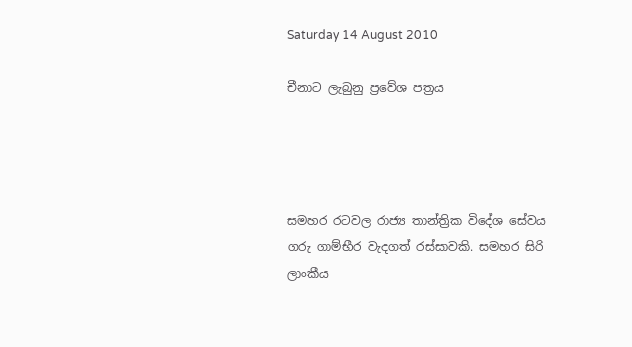Saturday 14 August 2010

චීනාට ලැබුනු ප්‍රවේශ පත්‍රය




සමහර රටවල රාජ්‍ය තාන්ත්‍රික විදේශ සේවය ගරු ගාම්භීර වැදගත් රස්සාවකි. සමහර සිරි ලාංකීය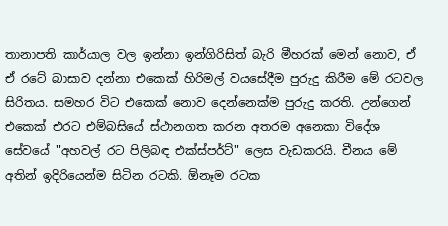තානාපති කාර්යාල වල ඉන්නා ඉන්ගිරිසිත් බැරි මීහරක් මෙන් නොව, ඒ ඒ රටේ බාසාව දන්නා එකෙක් හිරිමල් වයසේදීම පුරුදු කිරීම මේ රටවල සිරිතය. සමහර විට එකෙක් නොව දෙන්නෙක්ම පුරුදු කරති. උන්ගෙන් එකෙක් එරට එම්බසියේ ස්ථානගත කරන අතරම අනෙකා විදේශ සේවයේ "අහවල් රට පිලිබඳ එක්ස්පර්ට්" ලෙස වැඩකරයි. චීනය මේ අතින් ඉදිරියෙන්ම සිටින රටකි. ඕනෑම රටක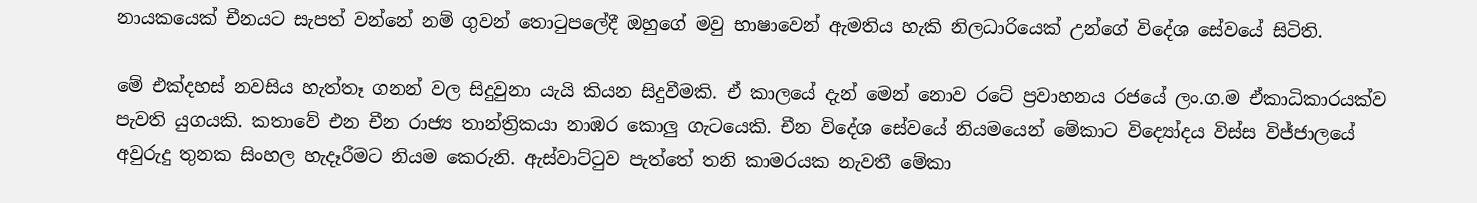නායකයෙක් චීනයට සැපත් වන්නේ නම් ගුවන් තොටුපලේදී ඔහුගේ මවු භාෂාවෙන් ඇමතිය හැකි නිලධාරියෙක් උන්ගේ විදේශ සේවයේ සිටිති.

මේ එක්දහස් නවසිය හැත්තෑ ගනන් වල සිදුවුනා යැයි කියන සිදුවීමකි. ඒ කාලයේ දැන් මෙන් නොව රටේ ප්‍රවාහනය රජයේ ලං.ග.ම ඒකාධිකාරයක්ව පැවති යුගයකි. කතාවේ එන චීන රාජ්‍ය තාන්ත්‍රිකයා නාඹර කොලු ගැටයෙකි. චීන විදේශ සේවයේ නියමයෙන් මේකාට විද්‍යෝදය විස්ස විජ්ජාලයේ අවුරුදු තුනක සිංහල හැදෑරීමට නියම කෙරුනි. ඇස්වාට්ටුව පැත්තේ තනි කාමරයක නැවතී මේකා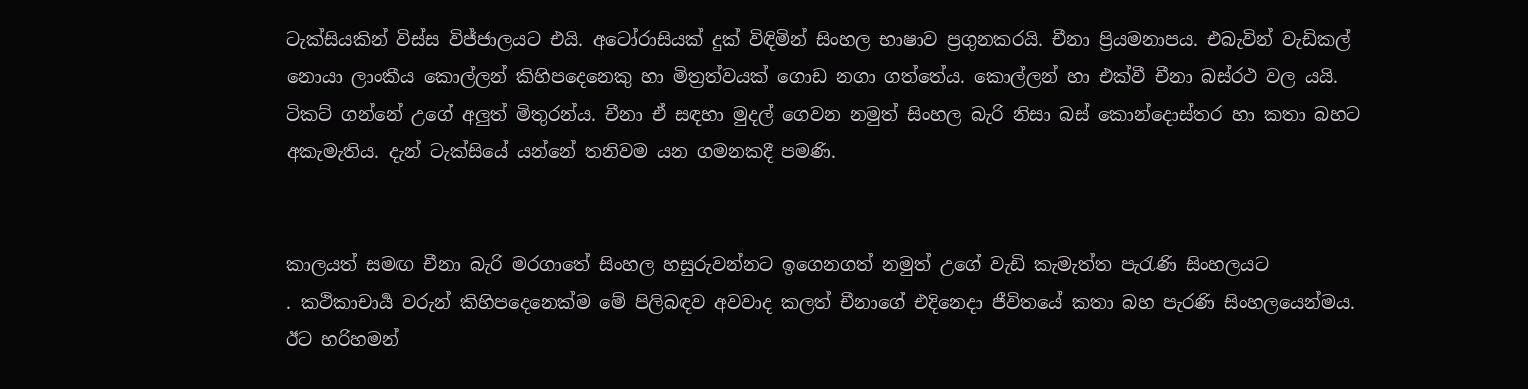ටැක්සියකින් විස්ස විජ්ජාලයට එයි. අටෝරාසියක් දුක් විඳිමින් සිංහල භාෂාව ප්‍රගුනකරයි. චීනා ප්‍රියමනාපය. එබැවින් වැඩිකල් නොයා ලාංකීය කොල්ලන් කිහිපදෙනෙකු හා මිත්‍රත්වයක් ගොඩ නගා ගත්තේය. කොල්ලන් හා එක්වී චීනා බස්රථ වල යයි. ටිකට් ගන්නේ උගේ අලුත් මිතුරන්ය. චීනා ඒ සඳහා මුදල් ගෙවන නමුත් සිංහල බැරි නිසා බස් කොන්දොස්තර හා කතා බහට අකැමැතිය. දැන් ටැක්සියේ යන්නේ තනිවම යන ගමනකදී පමණි.


කාලයත් සමඟ චීනා බැරි මරගාතේ සිංහල හසුරුවන්නට ඉගෙනගත් නමුත් උගේ වැඩි කැමැත්ත පැරැණි සිංහලයට
. කථිකාචාර්‍ය වරුන් කිහිපදෙනෙක්ම මේ පිලිබඳව අවවාද කලත් චීනාගේ එදිනෙදා ජීවිතයේ කතා බහ පැරණි සිංහලයෙන්මය. ඊට හරිහමන්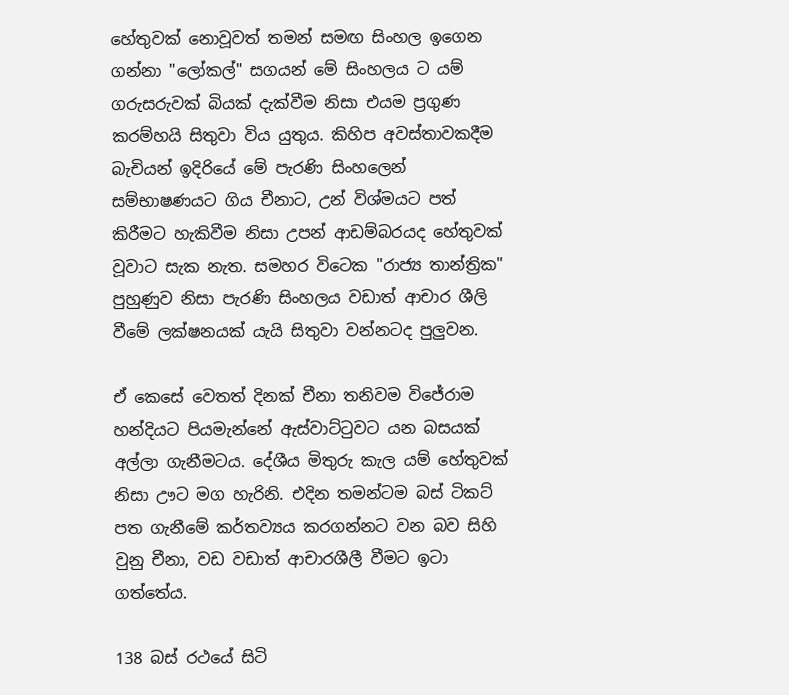හේතුවක් නොවූවත් තමන් සමඟ සිංහල ඉගෙන ගන්නා "ලෝකල්" සගයන් මේ සිංහලය ට යම් ගරුසරුවක් බියක් දැක්වීම නිසා එයම ප්‍රගුණ කරම්හයි සිතුවා විය යුතුය. කිහිප අවස්තාවකදීම බැචියන් ඉදිරියේ මේ පැරණි සිංහලෙන් සම්භාෂණයට ගිය චීනාට, උන් විශ්මයට පත් කිරීමට හැකිවීම නිසා උපන් ආඩම්බරයද හේතුවක් වූවාට සැක නැත. සමහර විටෙක "රාජ්‍ය තාන්ත්‍රික" පුහුණුව නිසා පැරණි සිංහලය වඩාත් ආචාර ශීලි වීමේ ලක්ෂනයක් යැයි සිතුවා වන්නටද පුලුවන.

ඒ කෙසේ වෙතත් දිනක් චීනා තනිවම විජේරාම හන්දියට පියමැන්නේ ඇස්වාට්ටුවට යන බසයක් අල්ලා ගැනීමටය. දේශීය මිතුරු කැල යම් හේතුවක් නිසා ඌට මග හැරිනි. එදින තමන්ටම බස් ටිකට් පත ගැනීමේ කර්තව්‍යය කරගන්නට වන බව සිහි වුනු චීනා, වඩ වඩාත් ආචාරශීලී වීමට ඉටා ගත්තේය.

138 බස් රථයේ සිටි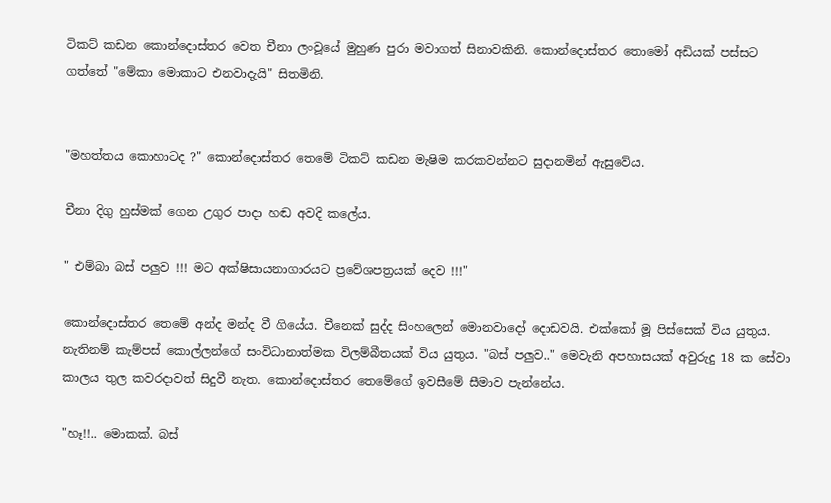ටිකට් කඩන කොන්දොස්තර වෙත චීනා ලංවූයේ මුහුණ පුරා මවාගත් සිනාවකිනි. කොන්දොස්තර තොමෝ අඩියක් පස්සට ගත්තේ "මේකා මොකාට එනවාදැයි" සිතමිනි.


"මහත්තය කොහාටද ?" කොන්දොස්තර තෙමේ ටිකට් කඩන මැෂිම කරකවන්නට සුදානමින් ඇසුවේය.

චීනා දිගු හුස්මක් ගෙන උගුර පාදා හඬ අවදි කලේය.

" එම්බා බස් පලුව !!! මට අක්ෂිසායනාගාරයට ප්‍රවේශපත්‍රයක් දෙව !!!"

කොන්දොස්තර තෙමේ අන්ද මන්ද වී ගියේය. චීනෙක් සුද්ද සිංහලෙන් මොනවාදෝ දොඩවයි. එක්කෝ මූ පිස්සෙක් විය යුතුය. නැතිනම් කැම්පස් කොල්ලන්ගේ සංවිධානාත්මක විලම්බීතයක් විය යුතුය. "බස් පලුව.." මෙවැනි අපහාසයක් අවුරුදු 18 ක සේවා කාලය තුල කවරදාවත් සිදුවී නැත. කොන්දොස්තර තෙමේගේ ඉවසීමේ සීමාව පැන්නේය.

"හෑ!!.. මොකක්. බස්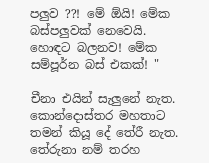පලුව ??! මේ ඕයි! මේක බස්පලුවක් නෙවෙයි. හොඳට බලනව! මේක සම්පූර්න බස් එකක්! "

චීනා එයින් සැලුනේ නැත. කොන්දොස්තර මහතාට තමන් කියූ දේ තේරී නැත. තේරුනා නම් තරහ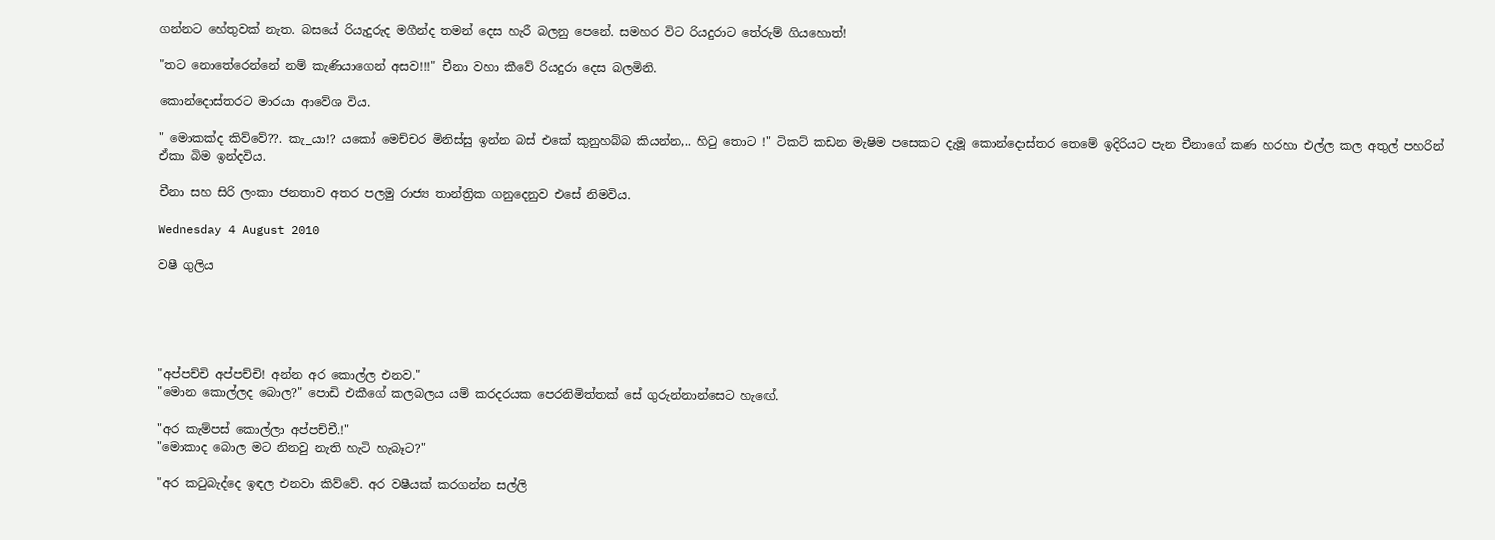ගන්නට හේතුවක් නැත. බසයේ රියැදුරුද මගීන්ද තමන් දෙස හැරී බලනු පෙනේ. සමහර විට රියදුරාට තේරුම් ගියහොත්!

"තට නොතේරෙන්නේ නම් කැණියාගෙන් අසව!!!" චීනා වහා කීවේ රියදුරා දෙස බලමිනි.

කොන්දොස්තරට මාරයා ආවේශ විය.

" මොකක්ද කිව්වේ??. කැ_යා!? යකෝ මෙච්චර මිනිස්සු ඉන්න බස් එකේ කුනුහබ්බ කියන්න,.. හිටු තොට !" ටිකට් කඩන මැෂිම පසෙකට දැමූ කොන්දොස්තර තෙමේ ඉදිරියට පැන චීනාගේ කණ හරහා එල්ල කල අතුල් පහරින් ඒකා බිම ඉන්දවිය.

චීනා සහ සිරි ලංකා ජනතාව අතර පලමු රාජ්‍ය තාන්ත්‍රික ගනුදෙනුව එසේ නිමවිය.

Wednesday 4 August 2010

වෂී ගුලිය





"අප්පච්චි අප්පච්චි! අන්න අර කොල්ල එනව."
"මොන කොල්ලද බොල?" පොඩි එකීගේ කලබලය යම් කරදරයක පෙරනිමිත්තක් සේ ගුරුන්නාන්සෙට හැඟේ.

"අර කැම්පස් කොල්ලා අප්පච්චී.!"
"මොකාද බොල මට නිනවු නැති හැටි හැබෑට?"

"අර කටුබැද්දෙ ඉඳල එනවා කිව්වේ. අර වෂීයක් කරගන්න සල්ලි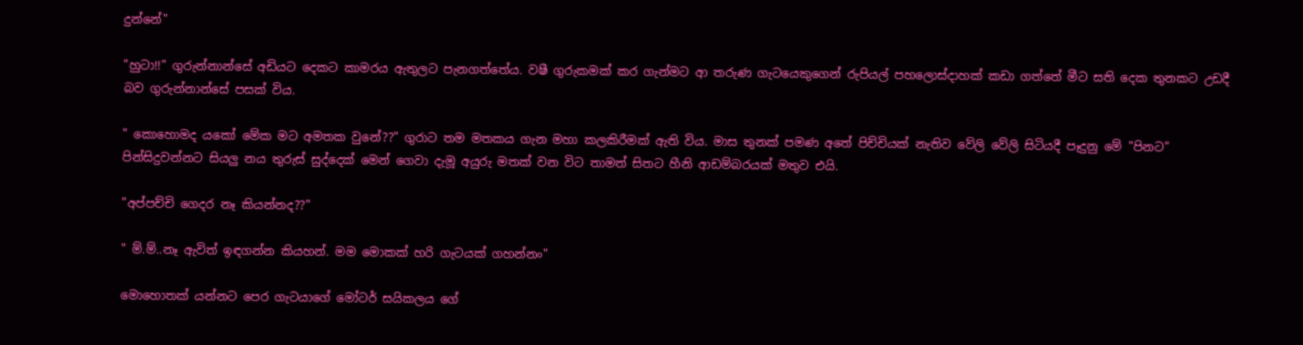දුන්නේ"

"හුටා!!" ගුරුන්නාන්සේ අඩියට දෙකට කාමරය ඇතුලට පැනගත්තේය. වෂී ගුරුකමක් කර ගැන්මට ආ තරුණ ගැටයෙකුගෙන් රුපියල් පහලොස්දාහක් කඩා ගත්තේ මීට සති දෙක තුනකට උඩදී බව ගුරුන්නාන්සේ පසක් විය.

" කොහොමද යකෝ මේක මට අමතක වුනේ??" ගුරාට තම මතකය ගැන මහා කලකිරීමක් ඇති විය. මාස තුනක් පමණ අතේ පිච්චියක් නැතිව වේලි වේලි සිටියදී පෑදුනු මේ "පිනට" පින්සිදුවන්නට සියලු නය තුරුස් සුද්දෙක් මෙන් ගෙවා දැමූ අයුරු මතක් වන විට තාමත් සිතට හීනි ආඩම්බරයක් මතුව එයි.

"අප්පච්චි ගෙදර නෑ කියන්නද??"

" ම්.ම්..නෑ ඇවිත් ඉඳගන්න කියහන්. මම මොකක් හරි ගැටයක් ගහන්නං"

මොහොතක් යන්නට පෙර ගැටයාගේ මෝටර් සයිකලය ගේ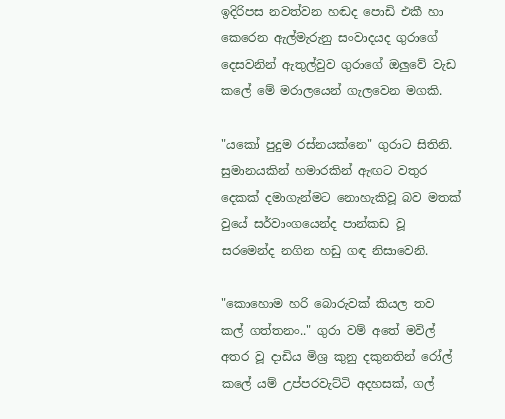ඉදිරිපස නවත්වන හඬද පොඩි එකී හා කෙරෙන ඇල්මැරුනු සංවාදයද ගුරාගේ දෙසවනින් ඇතුල්වුව ගුරාගේ ඔලුවේ වැඩ කලේ මේ මරාලයෙන් ගැලවෙන මගකි.

"යකෝ පුදුම රස්නයක්නෙ" ගුරාට සිතිනි. සුමානයකින් හමාරකින් ඇඟට වතුර දෙකක් දමාගැන්මට නොහැකිවූ බව මතක් වුයේ සර්වාංගයෙන්ද පාන්කඩ වූ සරමෙන්ද නගින හඩු ගඳ නිසාවෙනි.

"කොහොම හරි බොරුවක් කියල තව කල් ගත්තනං.." ගුරා වම් අතේ මවිල් අතර වූ දාඩිය මිශ්‍ර කුනු දකුනතින් රෝල් කලේ යම් උප්පරවැට්ටි අදහසක්, ගල්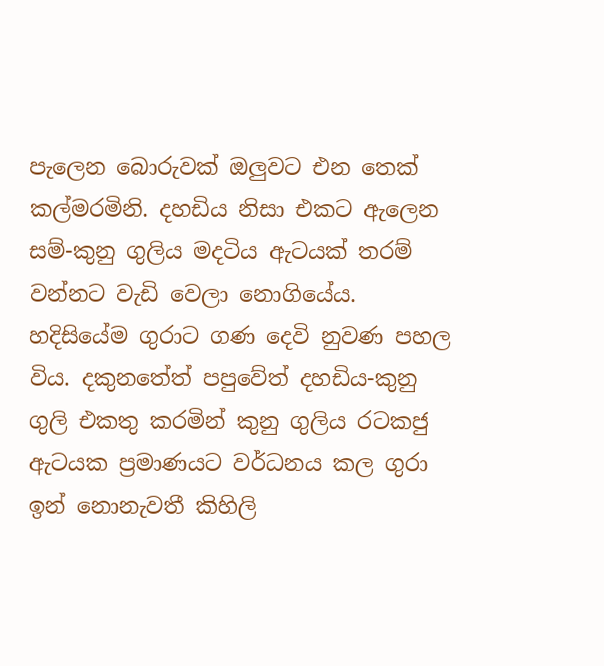පැලෙන බොරුවක් ඔලුවට එන තෙක් කල්මරමිනි. දහඩිය නිසා එකට ඇලෙන සම්-කුනු ගුලිය මදටිය ඇටයක් තරම් වන්නට වැඩි වෙලා නොගියේය. හදිසියේම ගුරාට ගණ දෙවි නුවණ පහල විය. දකුනතේත් පපුවේත් දහඩිය-කුනු ගුලි එකතු කරමින් කුනු ගුලිය රටකජු ඇටයක ප්‍රමාණයට වර්ධනය කල ගුරා ඉන් නොනැවතී කිහිලි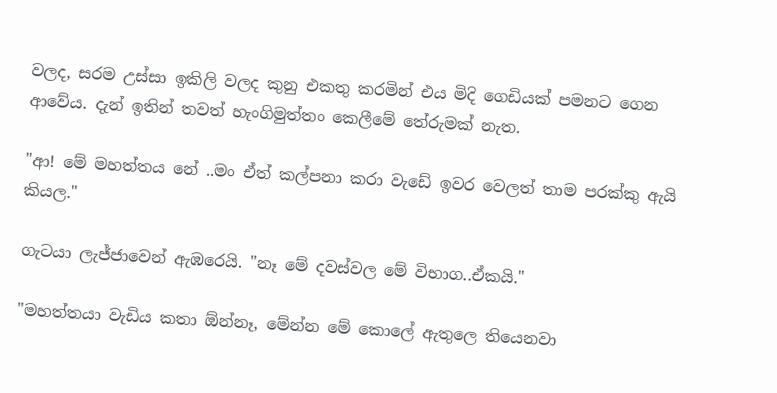වලද, සරම උස්සා ඉකිලි වලද කුනු එකතු කරමින් එය මිදි ගෙඩියක් පමනට ගෙන ආවේය. දැන් ඉතින් තවත් හැංගිමුත්තං කෙලීමේ තේරුමක් නැත.

"ආ! මේ මහත්තය නේ ..මං ඒත් කල්පනා කරා වැඩේ ඉවර වෙලත් තාම පරක්කු ඇයි කියල."

ගැටයා ලැජ්ජාවෙන් ඇඹරෙයි. "නෑ මේ දවස්වල මේ විභාග..ඒකයි."

"මහත්තයා වැඩිය කතා ඕන්නෑ, මේන්න මේ කොලේ ඇතුලෙ තියෙනවා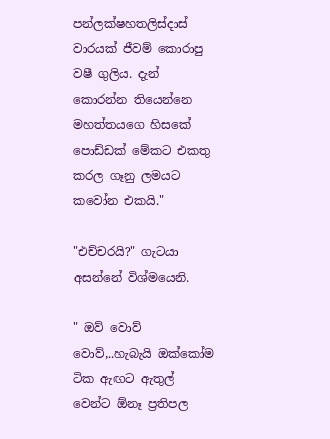පන්ලක්ෂහතලිස්දාස් වාරයක් ජීවම් කොරාපු වෂී ගුලිය. දැන් කොරන්න තියෙන්නෙ මහත්තයගෙ හිසකේ පොඩ්ඩක් මේකට එකතු කරල ගෑනු ලමයට කවෝන එකයි."

"එච්චරයි?" ගැටයා අසන්නේ විශ්මයෙනි.

" ඔව් වොව් වොව්,..හැබැයි ඔක්කෝම ටික ඇඟට ඇතුල් වෙන්ට ඕනෑ ප්‍රතිපල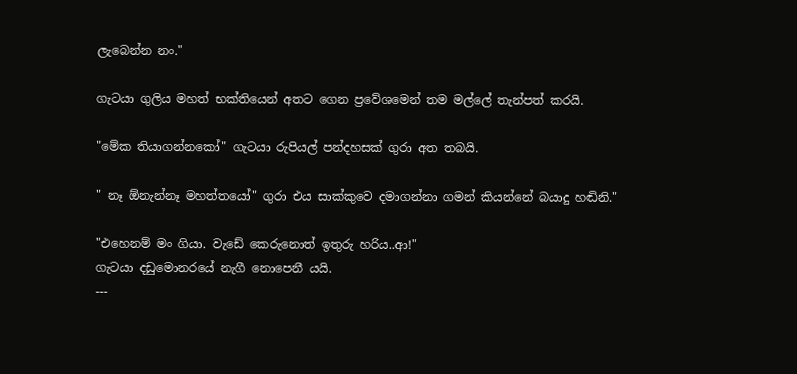ලැබෙන්න නං."

ගැටයා ගුලිය මහත් භක්තියෙන් අතට ගෙන ප්‍රවේශමෙන් තම මල්ලේ තැන්පත් කරයි.

"මේක තියාගන්නකෝ" ගැටයා රුපියල් පන්දහසක් ගුරා අත තබයි.

" නෑ ඕනැන්නෑ මහත්තයෝ" ගුරා එය සාක්කුවෙ දමාගන්නා ගමන් කියන්නේ බයාදු හඬිනි."

"එහෙනම් මං ගියා. වැඩේ කෙරුනොත් ඉතුරු හරිය..ආ!"
ගැටයා දඩුමොනරයේ නැගී නොපෙනී යයි.
---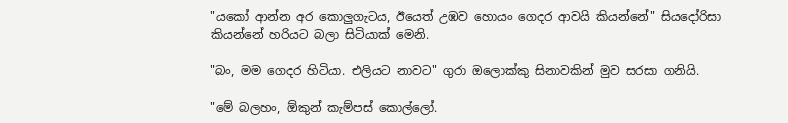"යකෝ ආන්න අර කොලුගැටය, ඊයෙත් උඹව හොයං ගෙදර ආවයි කියන්නේ" සියදෝරිසා කියන්නේ හරියට බලා සිටියාක් මෙනි.

"බං, මම ගෙදර හිටියා. එලියට නාවට" ගුරා ඔලොක්කු සිනාවකින් මුව සරසා ගනියි.

"මේ බලහං, ඕකුන් කැම්පස් කොල්ලෝ.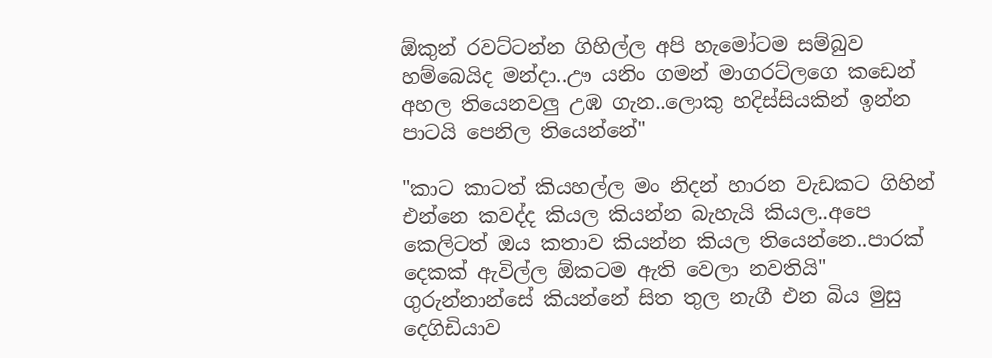ඕකුන් රවට්ටන්න ගිහිල්ල අපි හැමෝටම සම්බුව හම්බෙයිද මන්දා..ඌ යනිං ගමන් මාගරට්ලගෙ කඩෙන් අහල තියෙනවලු උඹ ගැන..ලොකු හදිස්සියකින් ඉන්න පාටයි පෙනිල තියෙන්නේ"

"කාට කාටත් කියහල්ල මං නිදන් හාරන වැඩකට ගිහින් එන්නෙ කවද්ද කියල කියන්න බැහැයි කියල..අපෙ කෙලිටත් ඔය කතාව කියන්න කියල තියෙන්නෙ..පාරක් දෙකක් ඇවිල්ල ඕකටම ඇති වෙලා නවතියි" ගුරුන්නාන්සේ කියන්නේ සිත තුල නැගී එන බිය මුසු දෙගිඩියාව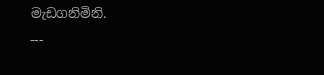මැඩගනිමිනි.
---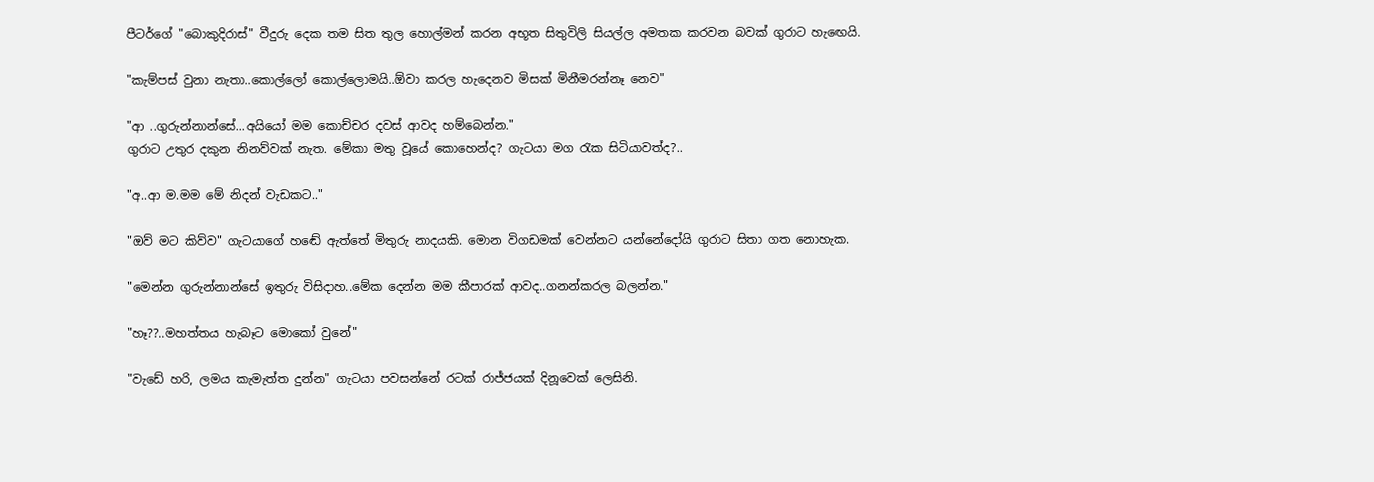පීටර්ගේ "බොකුදිරාස්" වීදුරු දෙක තම සිත තුල හොල්මන් කරන අභූත සිතුවිලි සියල්ල අමතක කරවන බවක් ගුරාට හැඟෙයි.

"කැම්පස් වුනා නැතා..කොල්ලෝ කොල්ලොමයි..ඕවා කරල හැදෙනව මිසක් මිනීමරන්නෑ නෙව"

"ආ ..ගුරුන්නාන්සේ...අයියෝ මම කොච්චර දවස් ආවද හම්බෙන්න."
ගුරාට උතුර දකුන නිනව්වක් නැත. මේකා මතු වූයේ කොහෙන්ද? ගැටයා මග රැක සිටියාවත්ද?..

"අ..ආ ම.මම මේ නිදන් වැඩකට.."

"ඔව් මට කිව්ව" ගැටයාගේ හඬේ ඇත්තේ මිතුරු නාදයකි. මොන විගඩමක් වෙන්නට යන්නේදෝයි ගුරාට සිතා ගත නොහැක.

"මෙන්න ගුරුන්නාන්සේ ඉතුරු විසිදාහ..මේක දෙන්න මම කීපාරක් ආවද..ගනන්කරල බලන්න."

"හෑ??..මහත්තය හැබෑට මොකෝ වුනේ"

"වැඩේ හරි, ලමය කැමැත්ත දුන්න" ගැටයා පවසන්නේ රටක් රාජ්ජයක් දිනූවෙක් ලෙසිනි.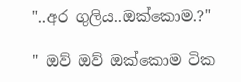"..අර ගුලිය..ඔක්කොම.?"

" ඔව් ඔව් ඔක්කොම ටික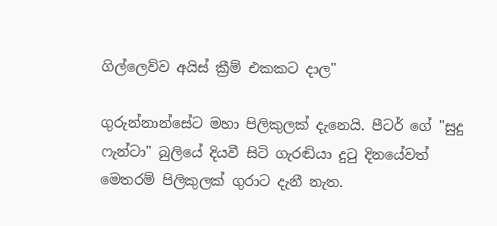ගිල්ලෙව්ව අයිස් ක්‍රීම් එකකට දාල"

ගුරුන්නාන්සේට මහා පිලිකුලක් දැනෙයි. පීටර් ගේ "සුදු ෆැන්ටා" බුලියේ දියවී සිටි ගැරඬියා දුටු දිනයේවත් මෙතරම් පිලිකුලක් ගුරාට දැනී නැත.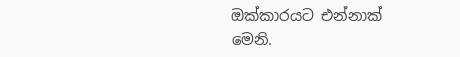ඔක්කාරයට එන්නාක් මෙනි.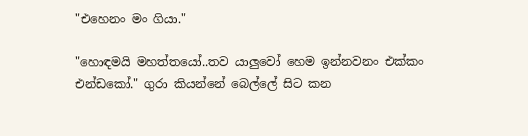"එහෙනං මං ගියා."

"හොඳමයි මහත්තයෝ..තව යාලුවෝ හෙම ඉන්නවනං එක්කං එන්ඩකෝ." ගුරා කියන්නේ බෙල්ලේ සිට කන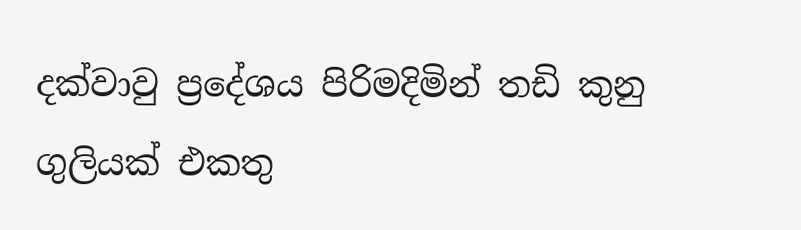දක්වාවු ප්‍රදේශය පිරිමදිමින් තඩි කුනු ගුලියක් එකතු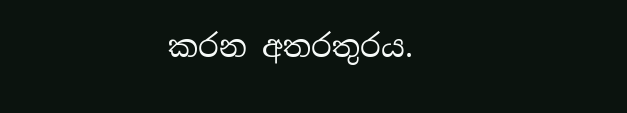කරන අතරතුරය.